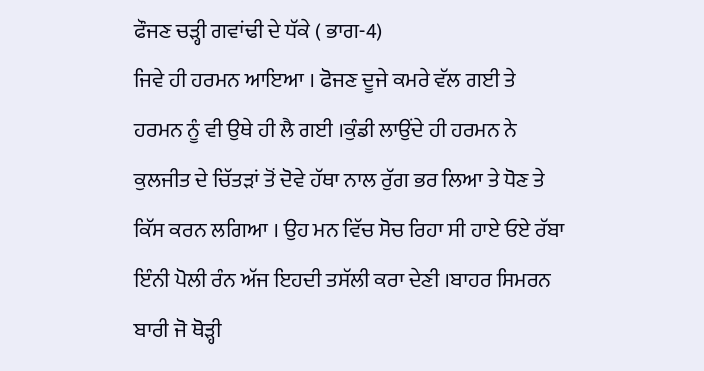ਫੌਜਣ ਚੜ੍ਹੀ ਗਵਾਂਢੀ ਦੇ ਧੱਕੇ ( ਭਾਗ-4)
ਜਿਵੇ ਹੀ ਹਰਮਨ ਆਇਆ । ਫੋਜਣ ਦੂਜੇ ਕਮਰੇ ਵੱਲ ਗਈ ਤੇ ਹਰਮਨ ਨੂੰ ਵੀ ਉਥੇ ਹੀ ਲੈ ਗਈ ।ਕੁੰਡੀ ਲਾਉਂਦੇ ਹੀ ਹਰਮਨ ਨੇ ਕੁਲਜੀਤ ਦੇ ਚਿੱਤੜਾਂ ਤੋਂ ਦੋਵੇ ਹੱਥਾ ਨਾਲ ਰੁੱਗ ਭਰ ਲਿਆ ਤੇ ਧੋਣ ਤੇ ਕਿੱਸ ਕਰਨ ਲਗਿਆ । ਉਹ ਮਨ ਵਿੱਚ ਸੋਚ ਰਿਹਾ ਸੀ ਹਾਏ ਓਏ ਰੱਬਾ ਇੰਨੀ ਪੋਲੀ ਰੰਨ ਅੱਜ ਇਹਦੀ ਤਸੱਲੀ ਕਰਾ ਦੇਣੀ ।ਬਾਹਰ ਸਿਮਰਨ ਬਾਰੀ ਜੋ ਥੋੜ੍ਹੀ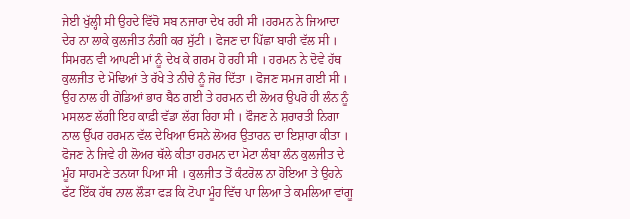ਜੇਈ ਖੁੱਲ੍ਹੀ ਸੀ ਉਹਦੇ ਵਿੱਚੋ ਸਬ ਨਜਾਰਾ ਦੇਖ ਰਹੀ ਸੀ ।ਹਰਮਨ ਨੇ ਜਿਆਦਾ ਦੇਰ ਨਾ ਲਾਕੇ ਕੁਲਜੀਤ ਨੰਗੀ ਕਰ ਸੁੱਟੀ । ਫੋਜਣ ਦਾ ਪਿੱਛਾ ਬਾਰੀ ਵੱਲ ਸੀ । ਸਿਮਰਨ ਵੀ ਆਪਣੀ ਮਾਂ ਨੂੰ ਦੇਖ ਕੇ ਗਰਮ ਹੋ ਰਹੀ ਸੀ । ਹਰਮਨ ਨੇ ਦੋਵੇ ਹੱਥ ਕੁਲਜੀਤ ਦੇ ਮੋਢਿਆਂ ਤੇ ਰੱਖੇ ਤੇ ਨੀਚੇ ਨੂੰ ਜੋਰ ਦਿੱਤਾ । ਫੋਜਣ ਸਮਜ ਗਈ ਸੀ । ਉਹ ਨਾਲ ਹੀ ਗੋਡਿਆਂ ਭਾਰ ਬੈਠ ਗਈ ਤੇ ਹਰਮਨ ਦੀ ਲੋਅਰ ਉਪਰੋ ਹੀ ਲੰਨ ਨੂੰ ਮਸਲਣ ਲੱਗੀ ਇਹ ਕਾਫ਼ੀ ਵੱਡਾ ਲੱਗ ਰਿਹਾ ਸੀ । ਫੌਜਣ ਨੇ ਸ਼ਰਾਰਤੀ ਨਿਗਾ ਨਾਲ ਉੱਪਰ ਹਰਮਨ ਵੱਲ ਦੇਖਿਆ ਓਸਨੇ ਲੋਅਰ ਉਤਾਰਨ ਦਾ ਇਸ਼ਾਰਾ ਕੀਤਾ ।
ਫੋਜਣ ਨੇ ਜਿਵੇ ਹੀ ਲੋਅਰ ਥੱਲੇ ਕੀਤਾ ਹਰਮਨ ਦਾ ਮੋਟਾ ਲੰਬਾ ਲੰਨ ਕੁਲਜੀਤ ਦੇ ਮੂੰਹ ਸਾਹਮਣੇ ਤਨਯਾ ਪਿਆ ਸੀ । ਕੁਲਜੀਤ ਤੋਂ ਕੰਟਰੋਲ ਨਾ ਹੋਇਆ ਤੇ ਉਹਨੇ ਫੱਟ ਇੱਕ ਹੱਥ ਨਾਲ ਲੌੜਾ ਫੜ ਕਿ ਟੋਪਾ ਮੂੰਹ ਵਿੱਚ ਪਾ ਲਿਆ ਤੇ ਕਮਲਿਆ ਵਾਂਗੂ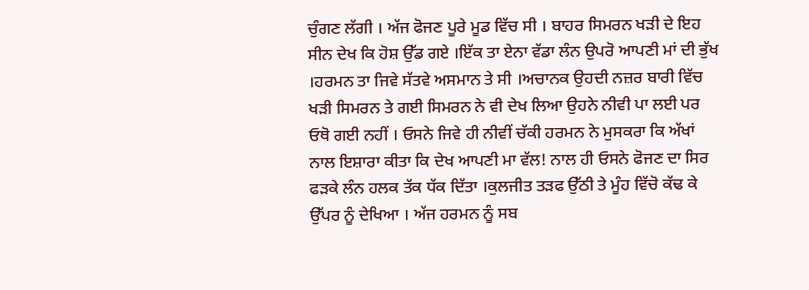ਚੁੰਗਣ ਲੱਗੀ । ਅੱਜ ਫੋਜਣ ਪੂਰੇ ਮੂਡ ਵਿੱਚ ਸੀ । ਬਾਹਰ ਸਿਮਰਨ ਖੜੀ ਦੇ ਇਹ ਸੀਨ ਦੇਖ ਕਿ ਹੋਸ਼ ਉੱਡ ਗਏ ।ਇੱਕ ਤਾ ਏਨਾ ਵੱਡਾ ਲੰਨ ਉਪਰੋ ਆਪਣੀ ਮਾਂ ਦੀ ਭੁੱਖ ।ਹਰਮਨ ਤਾ ਜਿਵੇ ਸੱਤਵੇ ਅਸਮਾਨ ਤੇ ਸੀ ।ਅਚਾਨਕ ਉਹਦੀ ਨਜ਼ਰ ਬਾਰੀ ਵਿੱਚ ਖੜੀ ਸਿਮਰਨ ਤੇ ਗਈ ਸਿਮਰਨ ਨੇ ਵੀ ਦੇਖ ਲਿਆ ਉਹਨੇ ਨੀਵੀ ਪਾ ਲਈ ਪਰ ਓਥੋ ਗਈ ਨਹੀਂ । ਓਸਨੇ ਜਿਵੇ ਹੀ ਨੀਵੀਂ ਚੱਕੀ ਹਰਮਨ ਨੇ ਮੁਸਕਰਾ ਕਿ ਅੱਖਾਂ ਨਾਲ ਇਸ਼ਾਰਾ ਕੀਤਾ ਕਿ ਦੇਖ ਆਪਣੀ ਮਾ ਵੱਲ! ਨਾਲ ਹੀ ਓਸਨੇ ਫੋਜਣ ਦਾ ਸਿਰ ਫੜਕੇ ਲੰਨ ਹਲਕ ਤੱਕ ਧੱਕ ਦਿੱਤਾ ।ਕੁਲਜੀਤ ਤੜਫ ਉੱਠੀ ਤੇ ਮੂੰਹ ਵਿੱਚੋ ਕੱਢ ਕੇ ਉੱਪਰ ਨੂੰ ਦੇਖਿਆ । ਅੱਜ ਹਰਮਨ ਨੂੰ ਸਬ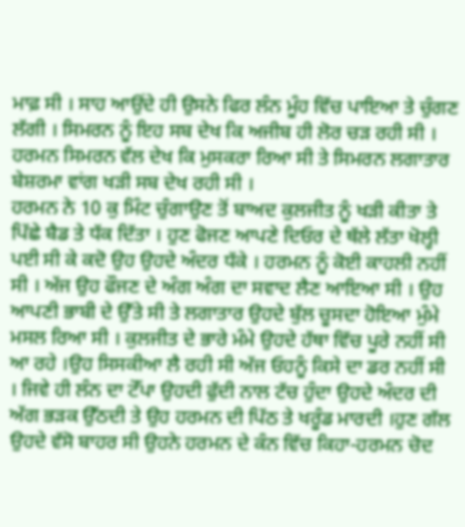ਮਾਫ਼ ਸੀ । ਸਾਹ ਆਉਂਦੇ ਹੀ ਉਸਨੇ ਫਿਰ ਲੰਨ ਮੂੰਹ ਵਿੱਚ ਪਾਇਆ ਤੇ ਚੁੰਗਣ ਲੱਗੀ । ਸਿਮਰਨ ਨੂੰ ਇਹ ਸਬ ਦੇਖ ਕਿ ਅਜੀਬ ਹੀ ਲੋਰ ਚੜ ਰਹੀ ਸੀ । ਹਰਮਨ ਸਿਮਰਨ ਵੱਲ ਦੇਖ ਕਿ ਮੁਸਕਰਾ ਰਿਆ ਸੀ ਤੇ ਸਿਮਰਨ ਲਗਾਤਾਰ ਬੇਸ਼ਰਮਾ ਵਾਂਗ ਖੜੀ ਸਬ ਦੇਖ ਰਹੀ ਸੀ ।
ਹਰਮਨ ਨੇ 10 ਕੁ ਮਿੰਟ ਚੁੰਗਾਉਣ ਤੋਂ ਬਾਅਦ ਕੁਲਜੀਤ ਨੂੰ ਖੜੀ ਕੀਤਾ ਤੇ ਪਿੱਛੇ ਬੈਡ ਤੇ ਧੱਕ ਦਿੱਤਾ । ਹੁਣ ਫੋਜਣ ਆਪਣੇ ਦਿਓਰ ਦੇ ਥੱਲੇ ਲੱਤਾ ਖੋਲ੍ਹੀ ਪਈ ਸੀ ਕੇ ਕਦੋ ਉਹ ਉਹਦੇ ਅੰਦਰ ਧੱਕੇ । ਹਰਮਨ ਨੂੰ ਕੋਈ ਕਾਹਲੀ ਨਹੀਂ ਸੀ । ਅੱਜ ਉਹ ਫੌਜਣ ਦੇ ਅੰਗ ਅੰਗ ਦਾ ਸਵਾਦ ਲੈਣ ਆਇਆ ਸੀ । ਉਹ ਆਪਣੀ ਭਾਬੀ ਦੇ ਉੱਤੇ ਸੀ ਤੇ ਲਗਾਤਾਰ ਉਹਦੇ ਬੁੱਲ ਚੂਸਦਾ ਹੋਇਆ ਮੁੰਮੇ ਮਸਲ ਰਿਆ ਸੀ । ਕੁਲਜੀਤ ਦੇ ਭਾਰੇ ਮੰਮੇ ਉਹਦੇ ਹੱਥਾ ਵਿੱਚ ਪੂਰੇ ਨਹੀਂ ਸੀ ਆ ਰਹੇ ।ਉਹ ਸਿਸਕੀਆ ਲੈ ਰਹੀ ਸੀ ਅੱਜ ਓਹਨੂੰ ਕਿਸੇ ਦਾ ਡਰ ਨਹੀਂ ਸੀ । ਜਿਵੇ ਹੀ ਲੰਨ ਦਾ ਟੋੱਪਾ ਉਹਦੀ ਫੁੱਦੀ ਨਾਲ ਟੱਚ ਹੁੰਦਾ ਉਹਦੇ ਅੰਦਰ ਦੀ ਅੱਗ ਭੜਕ ਉੱਠਦੀ ਤੇ ਉਹ ਹਰਮਨ ਦੀ ਪਿੱਠ ਤੇ ਖਰੂੰਡ ਮਾਰਦੀ ।ਹੁਣ ਗੱਲ ਉਹਦੇ ਵੱਸੋ ਬਾਹਰ ਸੀ ਉਹਨੇ ਹਰਮਨ ਦੇ ਕੰਨ ਵਿੱਚ ਕਿਹਾ-ਹਰਮਨ ਚੋਦ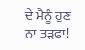ਦੇ ਮੈਨੂੰ ਹੁਣ ਨਾ ਤੜਫਾ!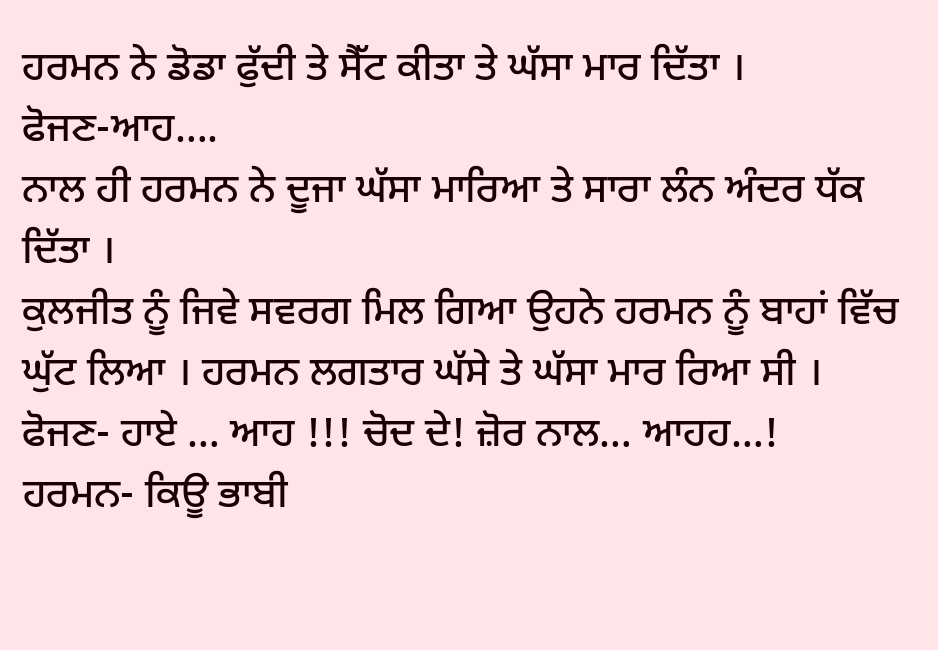ਹਰਮਨ ਨੇ ਡੋਡਾ ਫੁੱਦੀ ਤੇ ਸੈੱਟ ਕੀਤਾ ਤੇ ਘੱਸਾ ਮਾਰ ਦਿੱਤਾ ।
ਫੋਜਣ-ਆਹ….
ਨਾਲ ਹੀ ਹਰਮਨ ਨੇ ਦੂਜਾ ਘੱਸਾ ਮਾਰਿਆ ਤੇ ਸਾਰਾ ਲੰਨ ਅੰਦਰ ਧੱਕ ਦਿੱਤਾ ।
ਕੁਲਜੀਤ ਨੂੰ ਜਿਵੇ ਸਵਰਗ ਮਿਲ ਗਿਆ ਉਹਨੇ ਹਰਮਨ ਨੂੰ ਬਾਹਾਂ ਵਿੱਚ ਘੁੱਟ ਲਿਆ । ਹਰਮਨ ਲਗਤਾਰ ਘੱਸੇ ਤੇ ਘੱਸਾ ਮਾਰ ਰਿਆ ਸੀ ।
ਫੋਜਣ- ਹਾਏ … ਆਹ !!! ਚੋਦ ਦੇ! ਜ਼ੋਰ ਨਾਲ… ਆਹਹ…!
ਹਰਮਨ- ਕਿਊ ਭਾਬੀ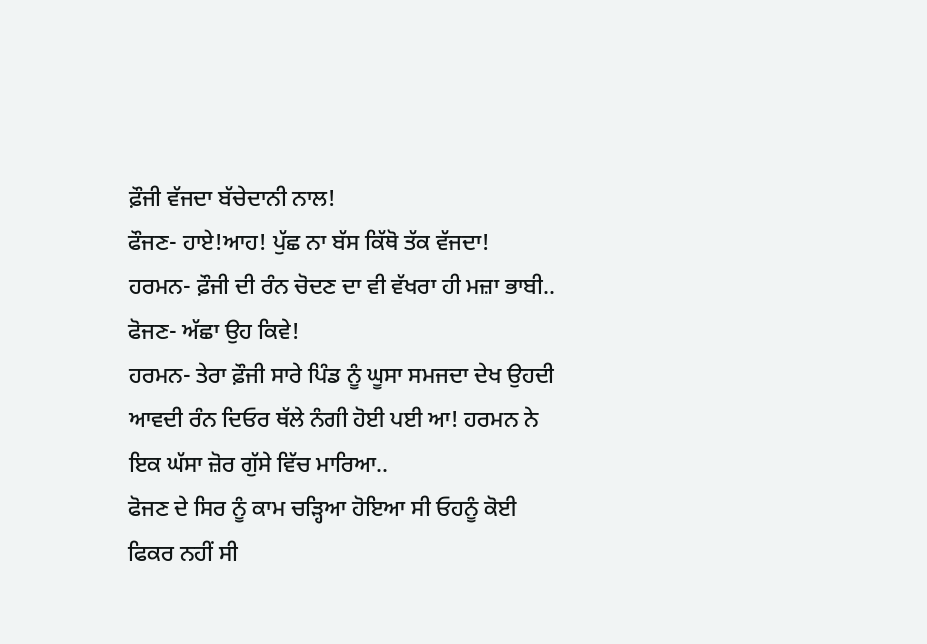ਫ਼ੌਜੀ ਵੱਜਦਾ ਬੱਚੇਦਾਨੀ ਨਾਲ!
ਫੌਜਣ- ਹਾਏ!ਆਹ! ਪੁੱਛ ਨਾ ਬੱਸ ਕਿੱਥੋ ਤੱਕ ਵੱਜਦਾ!
ਹਰਮਨ- ਫ਼ੌਜੀ ਦੀ ਰੰਨ ਚੋਦਣ ਦਾ ਵੀ ਵੱਖਰਾ ਹੀ ਮਜ਼ਾ ਭਾਬੀ..
ਫੋਜਣ- ਅੱਛਾ ਉਹ ਕਿਵੇ!
ਹਰਮਨ- ਤੇਰਾ ਫ਼ੌਜੀ ਸਾਰੇ ਪਿੰਡ ਨੂੰ ਘੂਸਾ ਸਮਜਦਾ ਦੇਖ ਉਹਦੀ ਆਵਦੀ ਰੰਨ ਦਿਓਰ ਥੱਲੇ ਨੰਗੀ ਹੋਈ ਪਈ ਆ! ਹਰਮਨ ਨੇ ਇਕ ਘੱਸਾ ਜ਼ੋਰ ਗੁੱਸੇ ਵਿੱਚ ਮਾਰਿਆ..
ਫੋਜਣ ਦੇ ਸਿਰ ਨੂੰ ਕਾਮ ਚੜ੍ਹਿਆ ਹੋਇਆ ਸੀ ਓਹਨੂੰ ਕੋਈ ਫਿਕਰ ਨਹੀਂ ਸੀ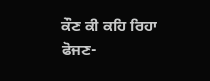ਕੌਣ ਕੀ ਕਹਿ ਰਿਹਾ
ਫੋਜਣ-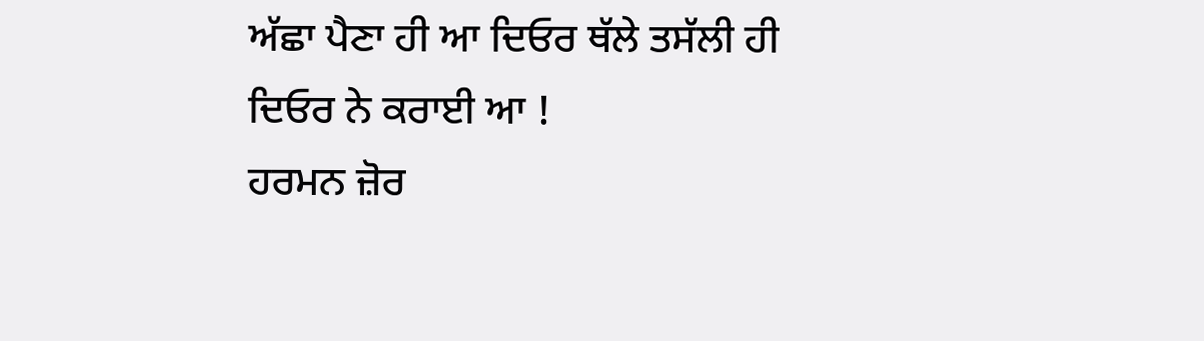ਅੱਛਾ ਪੈਣਾ ਹੀ ਆ ਦਿਓਰ ਥੱਲੇ ਤਸੱਲੀ ਹੀ ਦਿਓਰ ਨੇ ਕਰਾਈ ਆ !
ਹਰਮਨ ਜ਼ੋਰ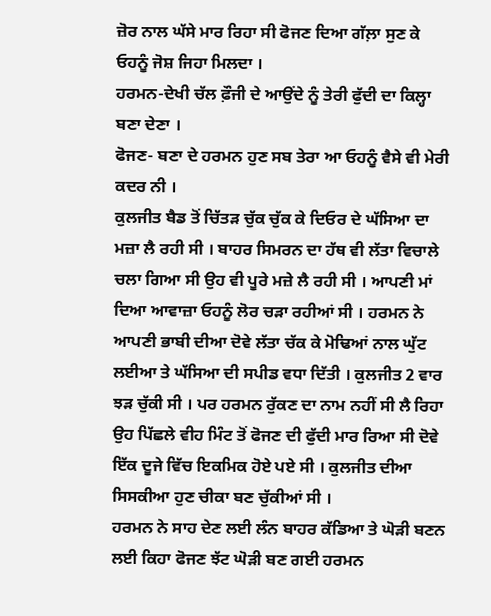ਜ਼ੋਰ ਨਾਲ ਘੱਸੇ ਮਾਰ ਰਿਹਾ ਸੀ ਫੋਜਣ ਦਿਆ ਗੱਲ਼ਾ ਸੁਣ ਕੇ ਓਹਨੂੰ ਜੋਸ਼ ਜਿਹਾ ਮਿਲਦਾ ।
ਹਰਮਨ-ਦੇਖੀ ਚੱਲ ਫ਼ੌਜੀ ਦੇ ਆਉਂਦੇ ਨੂੰ ਤੇਰੀ ਫੁੱਦੀ ਦਾ ਕਿਲ੍ਹਾ ਬਣਾ ਦੇਣਾ ।
ਫੋਜਣ- ਬਣਾ ਦੇ ਹਰਮਨ ਹੁਣ ਸਬ ਤੇਰਾ ਆ ਓਹਨੂੰ ਵੈਸੇ ਵੀ ਮੇਰੀ ਕਦਰ ਨੀ ।
ਕੁਲਜੀਤ ਬੈਡ ਤੋਂ ਚਿੱਤੜ ਚੁੱਕ ਚੁੱਕ ਕੇ ਦਿਓਰ ਦੇ ਘੱਸਿਆ ਦਾ ਮਜ਼ਾ ਲੈ ਰਹੀ ਸੀ । ਬਾਹਰ ਸਿਮਰਨ ਦਾ ਹੱਥ ਵੀ ਲੱਤਾ ਵਿਚਾਲੇ ਚਲਾ ਗਿਆ ਸੀ ਉਹ ਵੀ ਪੂਰੇ ਮਜ਼ੇ ਲੈ ਰਹੀ ਸੀ । ਆਪਣੀ ਮਾਂ ਦਿਆ ਆਵਾਜ਼ਾ ਓਹਨੂੰ ਲੋਰ ਚੜਾ ਰਹੀਆਂ ਸੀ । ਹਰਮਨ ਨੇ ਆਪਣੀ ਭਾਬੀ ਦੀਆ ਦੋਵੇ ਲੱਤਾ ਚੱਕ ਕੇ ਮੋਢਿਆਂ ਨਾਲ ਘੁੱਟ ਲਈਆ ਤੇ ਘੱਸਿਆ ਦੀ ਸਪੀਡ ਵਧਾ ਦਿੱਤੀ । ਕੁਲਜੀਤ 2 ਵਾਰ ਝੜ ਚੁੱਕੀ ਸੀ । ਪਰ ਹਰਮਨ ਰੁੱਕਣ ਦਾ ਨਾਮ ਨਹੀਂ ਸੀ ਲੈ ਰਿਹਾ ਉਹ ਪਿੱਛਲੇ ਵੀਹ ਮਿੰਟ ਤੋਂ ਫੋਜਣ ਦੀ ਫੁੱਦੀ ਮਾਰ ਰਿਆ ਸੀ ਦੋਵੇ ਇੱਕ ਦੂਜੇ ਵਿੱਚ ਇਕਮਿਕ ਹੋਏ ਪਏ ਸੀ । ਕੁਲਜੀਤ ਦੀਆ ਸਿਸਕੀਆ ਹੁਣ ਚੀਕਾ ਬਣ ਚੁੱਕੀਆਂ ਸੀ ।
ਹਰਮਨ ਨੇ ਸਾਹ ਦੇਣ ਲਈ ਲੰਨ ਬਾਹਰ ਕੱਡਿਆ ਤੇ ਘੋੜੀ ਬਣਨ ਲਈ ਕਿਹਾ ਫੋਜਣ ਝੱਟ ਘੋੜੀ ਬਣ ਗਈ ਹਰਮਨ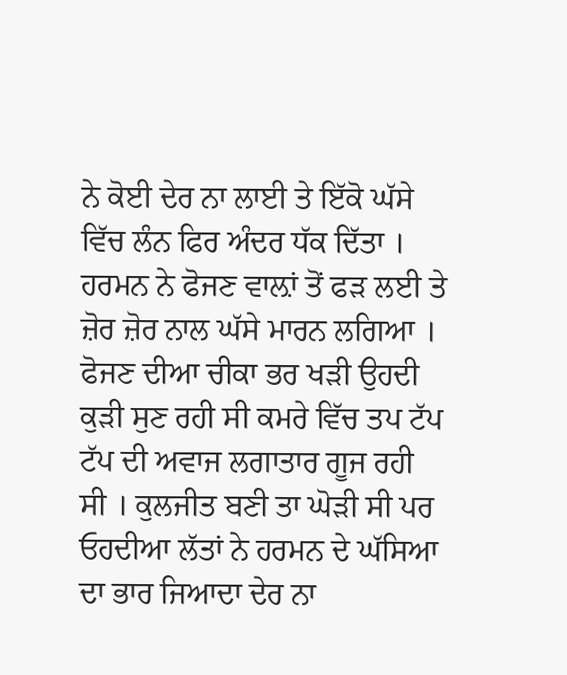ਨੇ ਕੋਈ ਦੇਰ ਨਾ ਲਾਈ ਤੇ ਇੱਕੋ ਘੱਸੇ ਵਿੱਚ ਲੰਨ ਫਿਰ ਅੰਦਰ ਧੱਕ ਦਿੱਤਾ । ਹਰਮਨ ਨੇ ਫੋਜਣ ਵਾਲ਼ਾਂ ਤੋਂ ਫੜ ਲਈ ਤੇ ਜ਼ੋਰ ਜ਼ੋਰ ਨਾਲ ਘੱਸੇ ਮਾਰਨ ਲਗਿਆ । ਫੋਜਣ ਦੀਆ ਚੀਕਾ ਭਰ ਖੜੀ ਉਹਦੀ ਕੁੜੀ ਸੁਣ ਰਹੀ ਸੀ ਕਮਰੇ ਵਿੱਚ ਤਪ ਟੱਪ ਟੱਪ ਦੀ ਅਵਾਜ ਲਗਾਤਾਰ ਗੂਜ ਰਹੀ ਸੀ । ਕੁਲਜੀਤ ਬਣੀ ਤਾ ਘੋੜੀ ਸੀ ਪਰ ਓਹਦੀਆ ਲੱਤਾਂ ਨੇ ਹਰਮਨ ਦੇ ਘੱਸਿਆ ਦਾ ਭਾਰ ਜਿਆਦਾ ਦੇਰ ਨਾ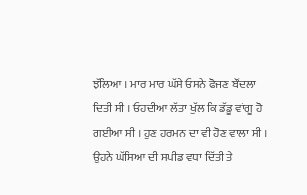ਝੱਲਿਆ । ਮਾਰ ਮਾਰ ਘੱਸੇ ਓਸਨੇ ਫੋਜਣ ਬੌਂਦਲਾ ਦਿਤੀ ਸੀ । ਓਹਦੀਆ ਲੱਤਾ ਖੁੱਲ ਕਿ ਡੱਡੂ ਵਾਂਗੂ ਹੋ ਗਈਆ ਸੀ । ਹੁਣ ਹਰਮਨ ਦਾ ਵੀ ਹੋਣ ਵਾਲਾ ਸੀ । ਉਹਨੇ ਘੱਸਿਆ ਦੀ ਸਪੀਡ ਵਧਾ ਦਿੱਤੀ ਤੇ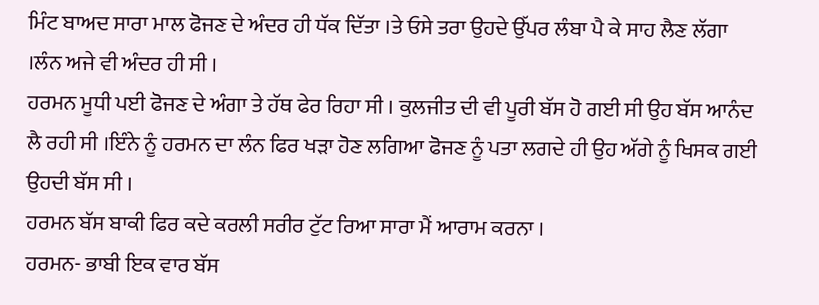ਮਿੰਟ ਬਾਅਦ ਸਾਰਾ ਮਾਲ ਫੋਜਣ ਦੇ ਅੰਦਰ ਹੀ ਧੱਕ ਦਿੱਤਾ ।ਤੇ ਓਸੇ ਤਰਾ ਉਹਦੇ ਉੱਪਰ ਲੰਬਾ ਪੈ ਕੇ ਸਾਹ ਲੈਣ ਲੱਗਾ ।ਲੰਨ ਅਜੇ ਵੀ ਅੰਦਰ ਹੀ ਸੀ ।
ਹਰਮਨ ਮੂਧੀ ਪਈ ਫੋਜਣ ਦੇ ਅੰਗਾ ਤੇ ਹੱਥ ਫੇਰ ਰਿਹਾ ਸੀ । ਕੁਲਜੀਤ ਦੀ ਵੀ ਪੂਰੀ ਬੱਸ ਹੋ ਗਈ ਸੀ ਉਹ ਬੱਸ ਆਨੰਦ ਲੈ ਰਹੀ ਸੀ ।ਇੰਨੇ ਨੂੰ ਹਰਮਨ ਦਾ ਲੰਨ ਫਿਰ ਖੜਾ ਹੋਣ ਲਗਿਆ ਫੋਜਣ ਨੂੰ ਪਤਾ ਲਗਦੇ ਹੀ ਉਹ ਅੱਗੇ ਨੂੰ ਖਿਸਕ ਗਈ ਉਹਦੀ ਬੱਸ ਸੀ ।
ਹਰਮਨ ਬੱਸ ਬਾਕੀ ਫਿਰ ਕਦੇ ਕਰਲੀ ਸਰੀਰ ਟੁੱਟ ਰਿਆ ਸਾਰਾ ਮੈਂ ਆਰਾਮ ਕਰਨਾ ।
ਹਰਮਨ- ਭਾਬੀ ਇਕ ਵਾਰ ਬੱਸ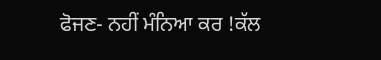ਫੋਜਣ- ਨਹੀਂ ਮੰਨਿਆ ਕਰ !ਕੱਲ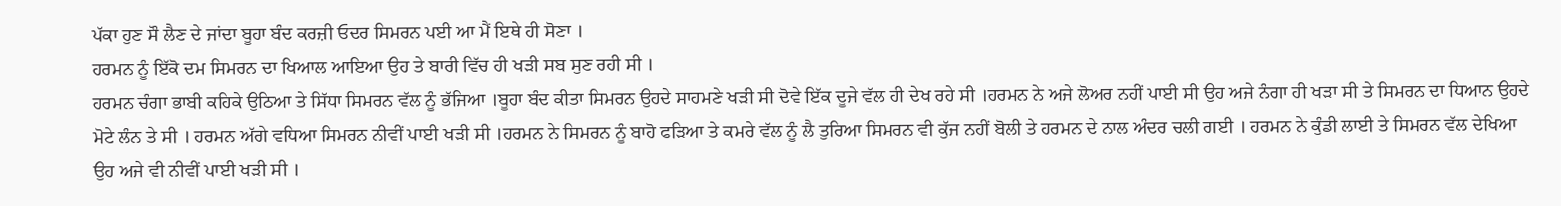ਪੱਕਾ ਹੁਣ ਸੌ ਲੈਣ ਦੇ ਜਾਂਦਾ ਬੂਹਾ ਬੰਦ ਕਰਜ਼ੀ ਓਦਰ ਸਿਮਰਨ ਪਈ ਆ ਮੈਂ ਇਥੇ ਹੀ ਸੋਣਾ ।
ਹਰਮਨ ਨੂੰ ਇੱਕੋ ਦਮ ਸਿਮਰਨ ਦਾ ਖਿਆਲ ਆਇਆ ਉਹ ਤੇ ਬਾਰੀ ਵਿੱਚ ਹੀ ਖੜੀ ਸਬ ਸੁਣ ਰਹੀ ਸੀ ।
ਹਰਮਨ ਚੰਗਾ ਭਾਬੀ ਕਹਿਕੇ ਉਠਿਆ ਤੇ ਸਿੱਧਾ ਸਿਮਰਨ ਵੱਲ ਨੂੰ ਭੱਜਿਆ ।ਬੂਹਾ ਬੰਦ ਕੀਤਾ ਸਿਮਰਨ ਉਹਦੇ ਸਾਹਮਣੇ ਖੜੀ ਸੀ ਦੋਵੇ ਇੱਕ ਦੂਜੇ ਵੱਲ ਹੀ ਦੇਖ ਰਹੇ ਸੀ ।ਹਰਮਨ ਨੇ ਅਜੇ ਲੋਅਰ ਨਹੀਂ ਪਾਈ ਸੀ ਉਹ ਅਜੇ ਨੰਗਾ ਹੀ ਖੜਾ ਸੀ ਤੇ ਸਿਮਰਨ ਦਾ ਧਿਆਨ ਉਹਦੇ ਮੋਟੇ ਲੰਨ ਤੇ ਸੀ । ਹਰਮਨ ਅੱਗੇ ਵਧਿਆ ਸਿਮਰਨ ਨੀਵੀਂ ਪਾਈ ਖੜੀ ਸੀ ।ਹਰਮਨ ਨੇ ਸਿਮਰਨ ਨੂੰ ਬਾਹੋ ਫੜਿਆ ਤੇ ਕਮਰੇ ਵੱਲ ਨੂੰ ਲੈ ਤੁਰਿਆ ਸਿਮਰਨ ਵੀ ਕੁੱਜ ਨਹੀਂ ਬੋਲੀ ਤੇ ਹਰਮਨ ਦੇ ਨਾਲ ਅੰਦਰ ਚਲੀ ਗਈ । ਹਰਮਨ ਨੇ ਕੁੰਡੀ ਲਾਈ ਤੇ ਸਿਮਰਨ ਵੱਲ ਦੇਖਿਆ ਉਹ ਅਜੇ ਵੀ ਨੀਵੀਂ ਪਾਈ ਖੜੀ ਸੀ ।